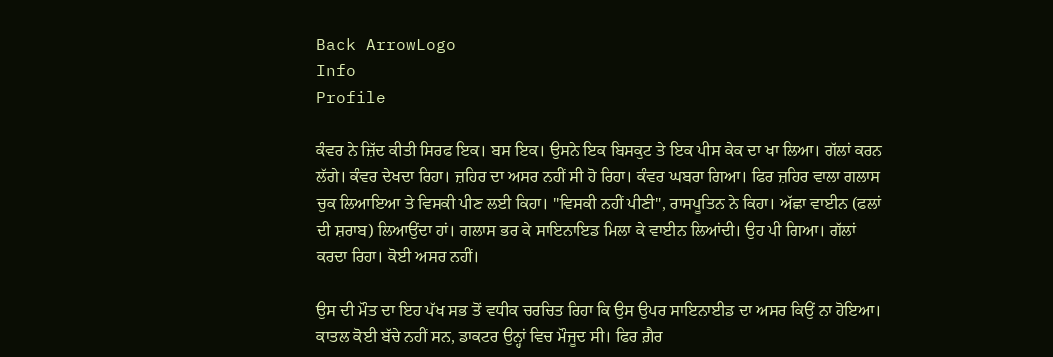Back ArrowLogo
Info
Profile

ਕੰਵਰ ਨੇ ਜ਼ਿੱਦ ਕੀਤੀ ਸਿਰਫ ਇਕ। ਬਸ ਇਕ। ਉਸਨੇ ਇਕ ਬਿਸਕੁਟ ਤੇ ਇਕ ਪੀਸ ਕੇਕ ਦਾ ਖਾ ਲਿਆ। ਗੱਲਾਂ ਕਰਨ ਲੱਗੇ। ਕੰਵਰ ਦੇਖਦਾ ਰਿਹਾ। ਜ਼ਹਿਰ ਦਾ ਅਸਰ ਨਹੀਂ ਸੀ ਹੋ ਰਿਹਾ। ਕੰਵਰ ਘਬਰਾ ਗਿਆ। ਫਿਰ ਜ਼ਹਿਰ ਵਾਲਾ ਗਲਾਸ ਚੁਕ ਲਿਆਇਆ ਤੇ ਵਿਸਕੀ ਪੀਣ ਲਈ ਕਿਹਾ। "ਵਿਸਕੀ ਨਹੀਂ ਪੀਣੀ", ਰਾਸਪੂਤਿਨ ਨੇ ਕਿਹਾ। ਅੱਛਾ ਵਾਈਨ (ਫਲਾਂ ਦੀ ਸ਼ਰਾਬ) ਲਿਆਉਂਦਾ ਹਾਂ। ਗਲਾਸ ਭਰ ਕੇ ਸਾਇਨਾਇਡ ਮਿਲਾ ਕੇ ਵਾਈਨ ਲਿਆਂਦੀ। ਉਹ ਪੀ ਗਿਆ। ਗੱਲਾਂ ਕਰਦਾ ਰਿਹਾ। ਕੋਈ ਅਸਰ ਨਹੀਂ।

ਉਸ ਦੀ ਮੌਤ ਦਾ ਇਹ ਪੱਖ ਸਭ ਤੋਂ ਵਧੀਕ ਚਰਚਿਤ ਰਿਹਾ ਕਿ ਉਸ ਉਪਰ ਸਾਇਨਾਈਡ ਦਾ ਅਸਰ ਕਿਉਂ ਨਾ ਹੋਇਆ। ਕਾਤਲ ਕੋਈ ਬੱਚੇ ਨਹੀਂ ਸਨ, ਡਾਕਟਰ ਉਨ੍ਹਾਂ ਵਿਚ ਮੌਜੂਦ ਸੀ। ਫਿਰ ਗ਼ੈਰ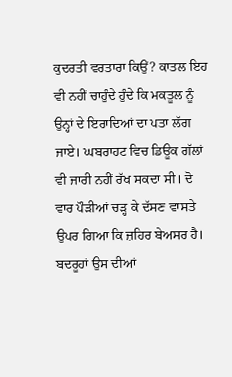ਕੁਦਰਤੀ ਵਰਤਾਰਾ ਕਿਉਂ? ਕਾਤਲ ਇਹ ਵੀ ਨਹੀਂ ਚਾਹੁੰਦੇ ਹੁੰਦੇ ਕਿ ਮਕਤੂਲ ਨੂੰ ਉਨ੍ਹਾਂ ਦੇ ਇਰਾਦਿਆਂ ਦਾ ਪਤਾ ਲੱਗ ਜਾਏ। ਘਬਰਾਹਟ ਵਿਚ ਡਿਊਕ ਗੱਲਾਂ ਵੀ ਜਾਰੀ ਨਹੀਂ ਰੱਖ ਸਕਦਾ ਸੀ। ਦੋ ਵਾਰ ਪੌੜੀਆਂ ਚੜ੍ਹ ਕੇ ਦੱਸਣ ਵਾਸਤੇ ਉਪਰ ਗਿਆ ਕਿ ਜ਼ਹਿਰ ਬੇਅਸਰ ਹੈ। ਬਦਰੂਹਾਂ ਉਸ ਦੀਆਂ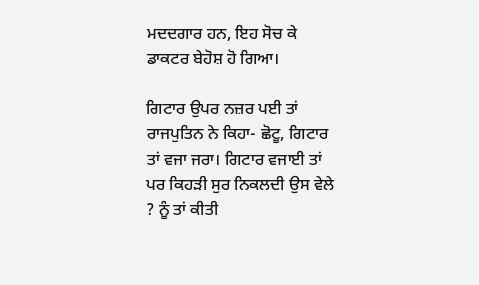ਮਦਦਗਾਰ ਹਨ, ਇਹ ਸੋਚ ਕੇ ਡਾਕਟਰ ਬੇਹੋਸ਼ ਹੋ ਗਿਆ।

ਗਿਟਾਰ ਉਪਰ ਨਜ਼ਰ ਪਈ ਤਾਂ ਰਾਜਪੁਤਿਨ ਨੇ ਕਿਹਾ- ਛੋਟੂ, ਗਿਟਾਰ ਤਾਂ ਵਜਾ ਜਰਾ। ਗਿਟਾਰ ਵਜਾਈ ਤਾਂ ਪਰ ਕਿਹੜੀ ਸੁਰ ਨਿਕਲਦੀ ਉਸ ਵੇਲੇ ? ਨੂੰ ਤਾਂ ਕੀਤੀ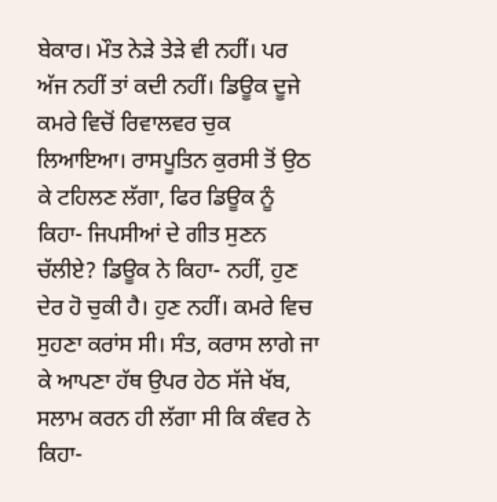ਬੇਕਾਰ। ਮੌਤ ਨੇੜੇ ਤੇੜੇ ਵੀ ਨਹੀਂ। ਪਰ ਅੱਜ ਨਹੀਂ ਤਾਂ ਕਦੀ ਨਹੀਂ। ਡਿਊਕ ਦੂਜੇ ਕਮਰੇ ਵਿਚੋਂ ਰਿਵਾਲਵਰ ਚੁਕ ਲਿਆਇਆ। ਰਾਸਪੂਤਿਨ ਕੁਰਸੀ ਤੋਂ ਉਠ ਕੇ ਟਹਿਲਣ ਲੱਗਾ, ਫਿਰ ਡਿਊਕ ਨੂੰ ਕਿਹਾ- ਜਿਪਸੀਆਂ ਦੇ ਗੀਤ ਸੁਣਨ ਚੱਲੀਏ? ਡਿਊਕ ਨੇ ਕਿਹਾ- ਨਹੀਂ, ਹੁਣ ਦੇਰ ਹੋ ਚੁਕੀ ਹੈ। ਹੁਣ ਨਹੀਂ। ਕਮਰੇ ਵਿਚ ਸੁਹਣਾ ਕਰਾਂਸ ਸੀ। ਸੰਤ, ਕਰਾਸ ਲਾਗੇ ਜਾ ਕੇ ਆਪਣਾ ਹੱਥ ਉਪਰ ਹੇਠ ਸੱਜੇ ਖੱਬ, ਸਲਾਮ ਕਰਨ ਹੀ ਲੱਗਾ ਸੀ ਕਿ ਕੰਵਰ ਨੇ ਕਿਹਾ-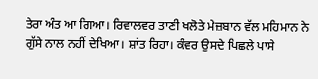ਤੇਰਾ ਅੰਤ ਆ ਗਿਆ। ਰਿਵਾਲਵਰ ਤਾਣੀ ਖਲੋਤੇ ਮੇਜ਼ਬਾਨ ਵੱਲ ਮਹਿਮਾਨ ਨੇ ਗੁੱਸੇ ਨਾਲ ਨਹੀਂ ਦੇਖਿਆ। ਸ਼ਾਂਤ ਰਿਹਾ। ਕੰਵਰ ਉਸਦੇ ਪਿਛਲੇ ਪਾਸੇ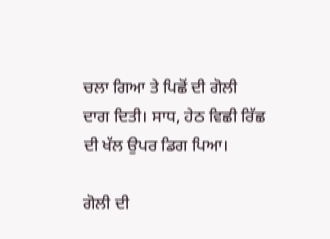ਚਲਾ ਗਿਆ ਤੇ ਪਿਛੋਂ ਦੀ ਗੋਲੀ ਦਾਗ ਦਿਤੀ। ਸਾਧ, ਹੇਠ ਵਿਛੀ ਰਿੱਛ ਦੀ ਖੱਲ ਉਪਰ ਡਿਗ ਪਿਆ।

ਗੋਲੀ ਦੀ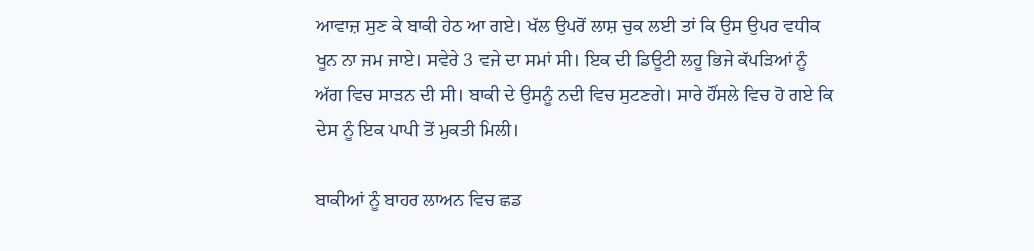ਆਵਾਜ਼ ਸੁਣ ਕੇ ਬਾਕੀ ਹੇਠ ਆ ਗਏ। ਖੱਲ ਉਪਰੋਂ ਲਾਸ਼ ਚੁਕ ਲਈ ਤਾਂ ਕਿ ਉਸ ਉਪਰ ਵਧੀਕ ਖੂਨ ਨਾ ਜਮ ਜਾਏ। ਸਵੇਰੇ 3 ਵਜੇ ਦਾ ਸਮਾਂ ਸੀ। ਇਕ ਦੀ ਡਿਊਟੀ ਲਹੂ ਭਿਜੇ ਕੱਪੜਿਆਂ ਨੂੰ ਅੱਗ ਵਿਚ ਸਾੜਨ ਦੀ ਸੀ। ਬਾਕੀ ਦੇ ਉਸਨੂੰ ਨਦੀ ਵਿਚ ਸੁਟਣਗੇ। ਸਾਰੇ ਹੌਂਸਲੇ ਵਿਚ ਹੋ ਗਏ ਕਿ ਦੇਸ ਨੂੰ ਇਕ ਪਾਪੀ ਤੋਂ ਮੁਕਤੀ ਮਿਲੀ।

ਬਾਕੀਆਂ ਨੂੰ ਬਾਹਰ ਲਾਅਨ ਵਿਚ ਛਡ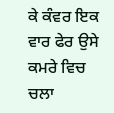ਕੇ ਕੰਵਰ ਇਕ ਵਾਰ ਫੇਰ ਉਸੇ ਕਮਰੇ ਵਿਚ ਚਲਾ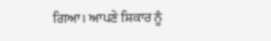ਗਿਆ। ਆਪਣੇ ਸ਼ਿਕਾਰ ਨੂੰ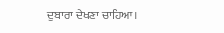ਦੁਬਾਰਾ ਦੇਖਣਾ ਚਾਹਿਆ।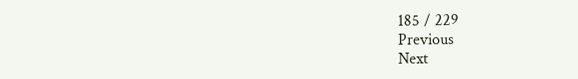185 / 229
Previous
Next